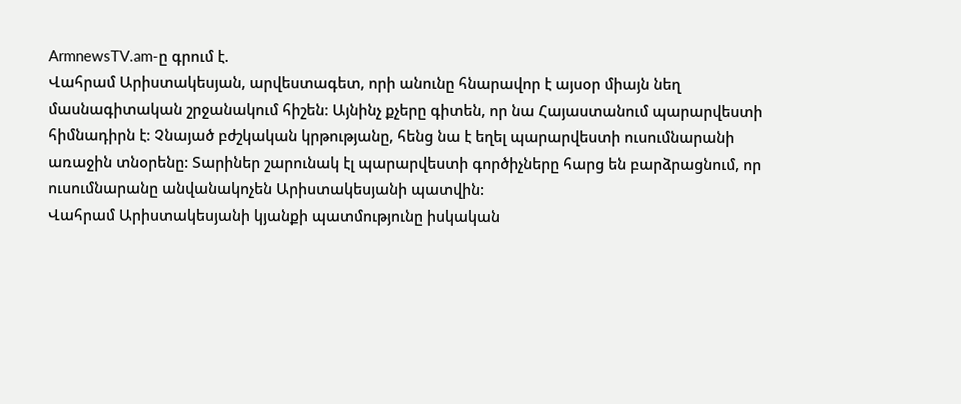ArmnewsTV.am-ը գրում է.
Վահրամ Արիստակեսյան, արվեստագետ, որի անունը հնարավոր է այսօր միայն նեղ մասնագիտական շրջանակում հիշեն: Այնինչ քչերը գիտեն, որ նա Հայաստանում պարարվեստի հիմնադիրն է: Չնայած բժշկական կրթությանը, հենց նա է եղել պարարվեստի ուսումնարանի առաջին տնօրենը: Տարիներ շարունակ էլ պարարվեստի գործիչները հարց են բարձրացնում, որ ուսումնարանը անվանակոչեն Արիստակեսյանի պատվին:
Վահրամ Արիստակեսյանի կյանքի պատմությունը իսկական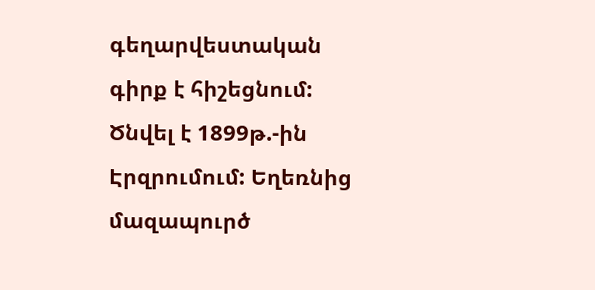գեղարվեստական գիրք է հիշեցնում: Ծնվել է 1899թ.-ին Էրզրումում: Եղեռնից մազապուրծ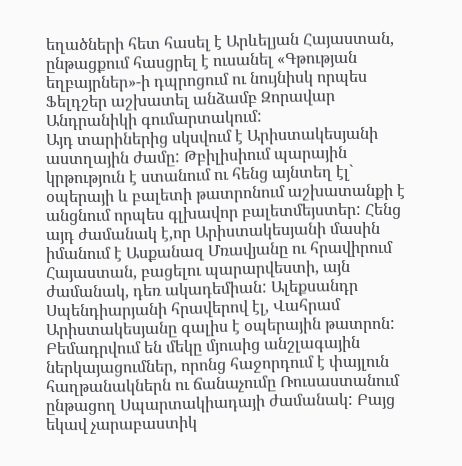եղածների հետ հասել է Արևելյան Հայաստան, ընթացքում հասցրել է ուսանել «Գթության եղբայրներ»-ի դպրոցում ու նույնիսկ որպես Ֆելդշեր աշխատել անձամբ Զորավար Անդրանիկի գումարտակում:
Այդ տարիներից սկսվում է Արիստակեսյանի աստղային ժամը: Թբիլիսիում պարային կրթություն է ստանում ու հենց այնտեղ էլ` օպերայի և բալետի թատրոնում աշխատանքի է անցնում որպես գլխավոր բալետմեյստեր: Հենց այդ ժամանակ է,որ Արիստակեսյանի մասին իմանում է Ասքանազ Մռավյանը ու հրավիրում Հայաստան, բացելու պարարվեստի, այն ժամանակ, դեռ ակադեմիան: Ալեքսանդր Սպենդիարյանի հրավերով էլ, Վահրամ Արիստակեսյանը գալիս է օպերային թատրոն: Բեմադրվում են մեկը մյուսից անշլագային ներկայացումներ, որոնց հաջորդում է փայլուն հաղթանակներն ու ճանաչումը Ռուսաստանում ընթացող Սպարտակիադայի ժամանակ: Բայց եկավ չարաբաստիկ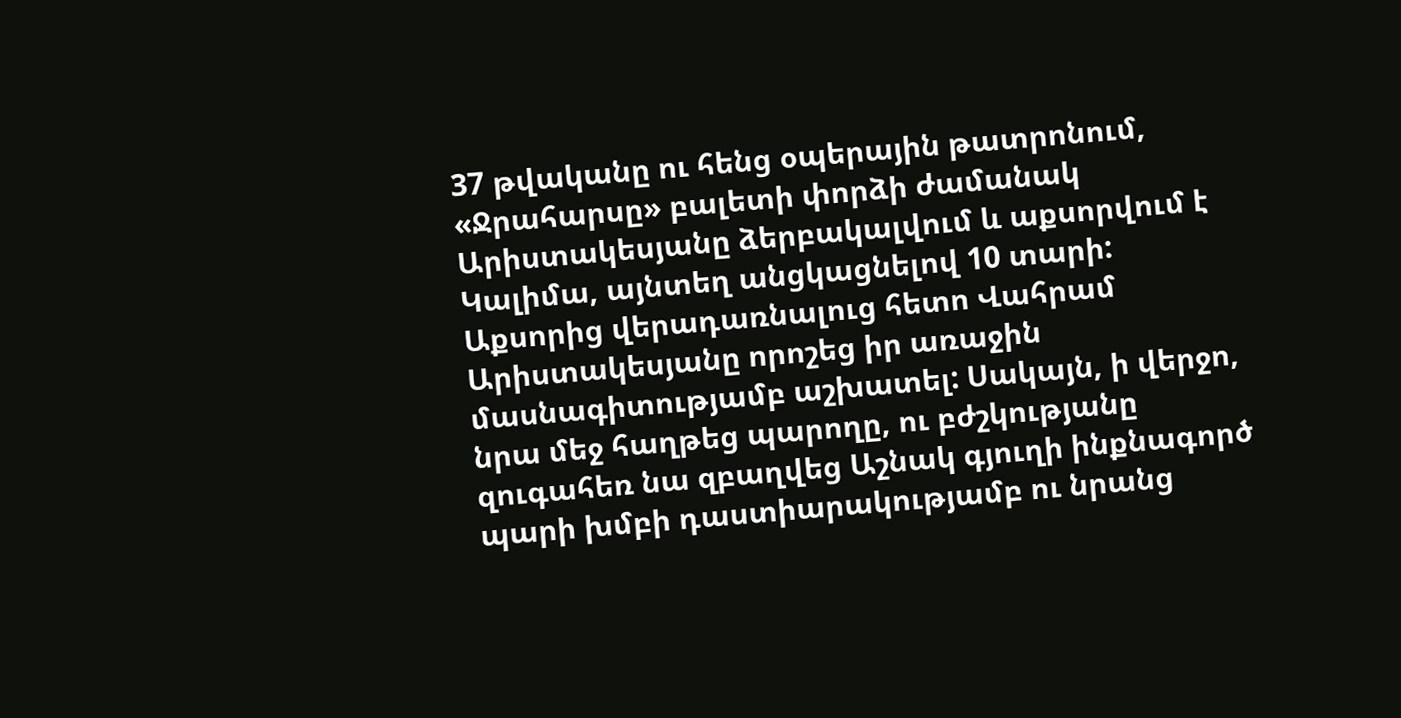37 թվականը ու հենց օպերային թատրոնում, «Ջրահարսը» բալետի փորձի ժամանակ Արիստակեսյանը ձերբակալվում և աքսորվում է Կալիմա, այնտեղ անցկացնելով 10 տարի:
Աքսորից վերադառնալուց հետո Վահրամ Արիստակեսյանը որոշեց իր առաջին մասնագիտությամբ աշխատել: Սակայն, ի վերջո, նրա մեջ հաղթեց պարողը, ու բժշկությանը զուգահեռ նա զբաղվեց Աշնակ գյուղի ինքնագործ պարի խմբի դաստիարակությամբ ու նրանց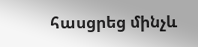հասցրեց մինչև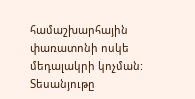համաշխարհային փառատոնի ոսկե մեդալակրի կոչման:
Տեսանյութը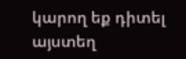կարող եք դիտել այստեղ